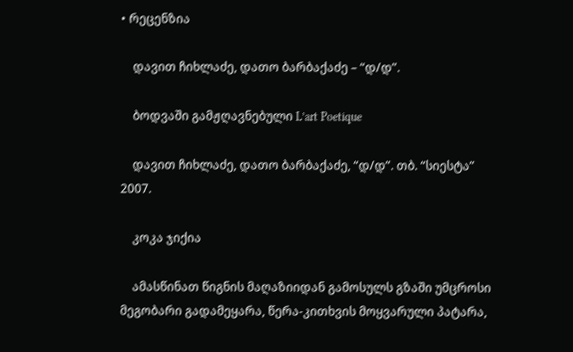• რეცენზია

    დავით ჩიხლაძე, დათო ბარბაქაძე – “დ/დ”.

    ბოდვაში გამჟღავნებული L’art Poetique

    დავით ჩიხლაძე, დათო ბარბაქაძე, “დ/დ”. თბ. “სიესტა” 2007.

    კოკა ჯიქია

    ამასწინათ წიგნის მაღაზიიდან გამოსულს გზაში უმცროსი მეგობარი გადამეყარა, წერა-კითხვის მოყვარული პატარა,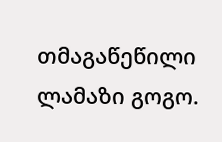თმაგაწეწილი ლამაზი გოგო.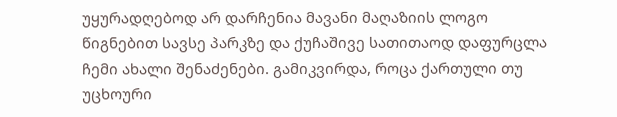უყურადღებოდ არ დარჩენია მავანი მაღაზიის ლოგო წიგნებით სავსე პარკზე და ქუჩაშივე სათითაოდ დაფურცლა ჩემი ახალი შენაძენები. გამიკვირდა, როცა ქართული თუ უცხოური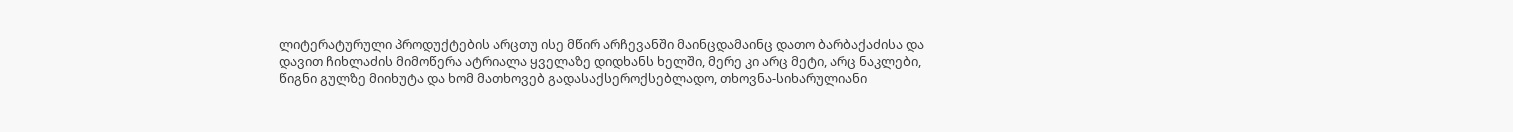ლიტერატურული პროდუქტების არცთუ ისე მწირ არჩევანში მაინცდამაინც დათო ბარბაქაძისა და დავით ჩიხლაძის მიმოწერა ატრიალა ყველაზე დიდხანს ხელში, მერე კი არც მეტი, არც ნაკლები, წიგნი გულზე მიიხუტა და ხომ მათხოვებ გადასაქსეროქსებლადო, თხოვნა-სიხარულიანი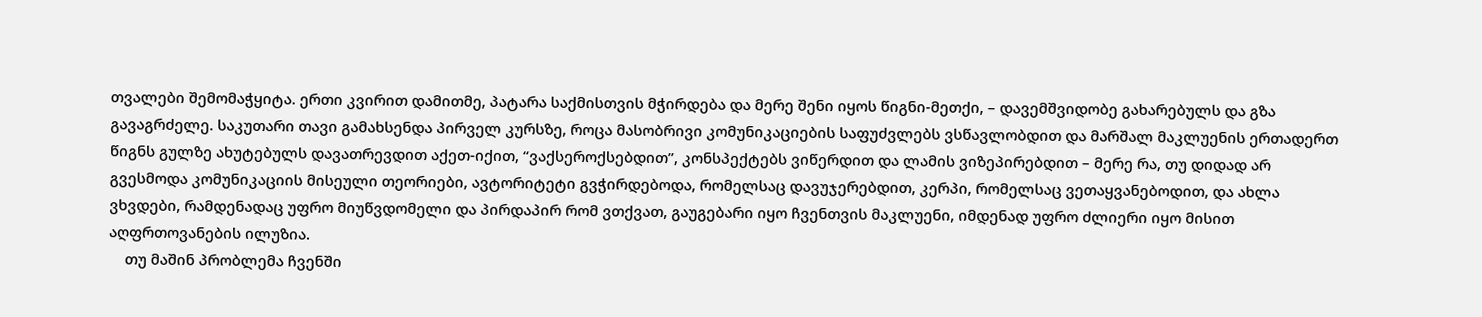თვალები შემომაჭყიტა. ერთი კვირით დამითმე, პატარა საქმისთვის მჭირდება და მერე შენი იყოს წიგნი-მეთქი, – დავემშვიდობე გახარებულს და გზა გავაგრძელე. საკუთარი თავი გამახსენდა პირველ კურსზე, როცა მასობრივი კომუნიკაციების საფუძვლებს ვსწავლობდით და მარშალ მაკლუენის ერთადერთ წიგნს გულზე ახუტებულს დავათრევდით აქეთ-იქით, “ვაქსეროქსებდით”, კონსპექტებს ვიწერდით და ლამის ვიზეპირებდით – მერე რა, თუ დიდად არ გვესმოდა კომუნიკაციის მისეული თეორიები, ავტორიტეტი გვჭირდებოდა, რომელსაც დავუჯერებდით, კერპი, რომელსაც ვეთაყვანებოდით, და ახლა ვხვდები, რამდენადაც უფრო მიუწვდომელი და პირდაპირ რომ ვთქვათ, გაუგებარი იყო ჩვენთვის მაკლუენი, იმდენად უფრო ძლიერი იყო მისით აღფრთოვანების ილუზია.
    თუ მაშინ პრობლემა ჩვენში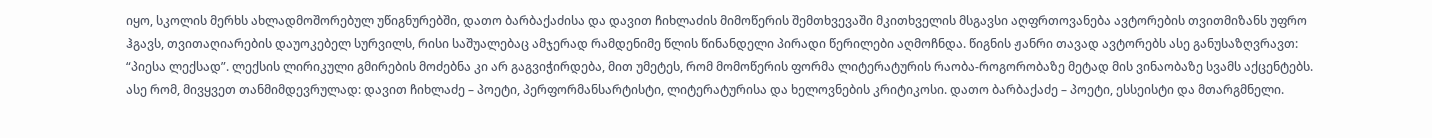იყო, სკოლის მერხს ახლადმოშორებულ უწიგნურებში, დათო ბარბაქაძისა და დავით ჩიხლაძის მიმოწერის შემთხვევაში მკითხველის მსგავსი აღფრთოვანება ავტორების თვითმიზანს უფრო ჰგავს, თვითაღიარების დაუოკებელ სურვილს, რისი საშუალებაც ამჯერად რამდენიმე წლის წინანდელი პირადი წერილები აღმოჩნდა. წიგნის ჟანრი თავად ავტორებს ასე განუსაზღვრავთ: “პიესა ლექსად”. ლექსის ლირიკული გმირების მოძებნა კი არ გაგვიჭირდება, მით უმეტეს, რომ მომოწერის ფორმა ლიტერატურის რაობა-როგორობაზე მეტად მის ვინაობაზე სვამს აქცენტებს. ასე რომ, მივყვეთ თანმიმდევრულად: დავით ჩიხლაძე – პოეტი, პერფორმანსარტისტი, ლიტერატურისა და ხელოვნების კრიტიკოსი. დათო ბარბაქაძე – პოეტი, ესსეისტი და მთარგმნელი.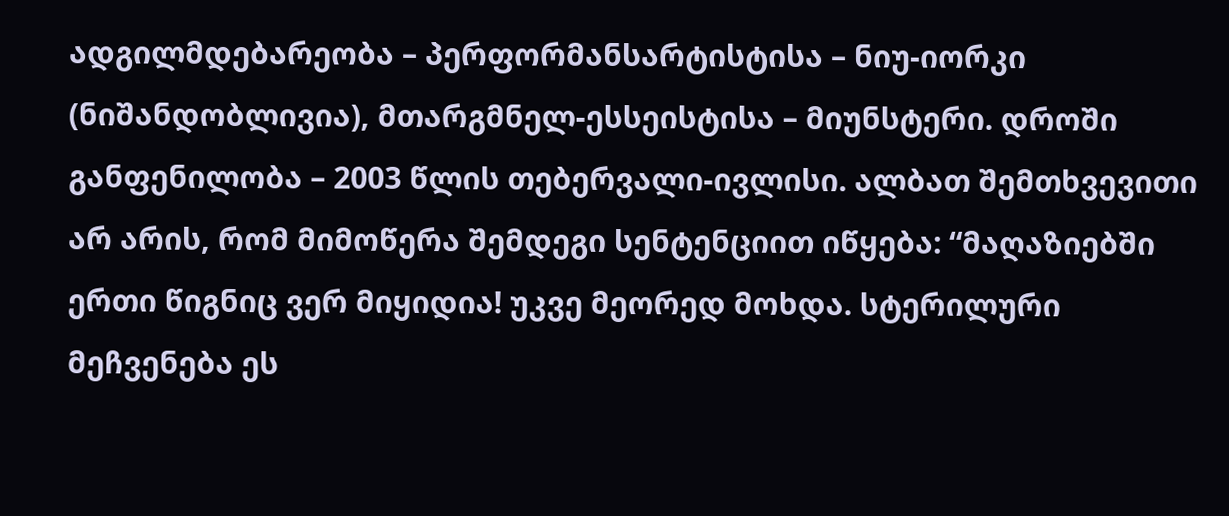ადგილმდებარეობა – პერფორმანსარტისტისა – ნიუ-იორკი (ნიშანდობლივია), მთარგმნელ-ესსეისტისა – მიუნსტერი. დროში განფენილობა – 2003 წლის თებერვალი-ივლისი. ალბათ შემთხვევითი არ არის, რომ მიმოწერა შემდეგი სენტენციით იწყება: “მაღაზიებში ერთი წიგნიც ვერ მიყიდია! უკვე მეორედ მოხდა. სტერილური მეჩვენება ეს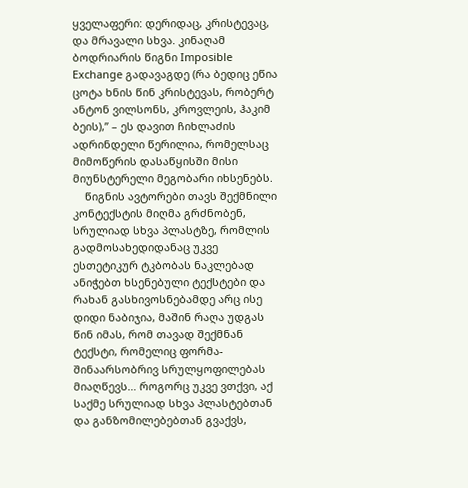ყველაფერი: დერიდაც, კრისტევაც, და მრავალი სხვა. კინაღამ ბოდრიარის წიგნი Imposible Exchange გადავაგდე (რა ბედიც ეწია ცოტა ხნის წინ კრისტევას, რობერტ ანტონ ვილსონს, კროვლეის, ჰაკიმ ბეის),” – ეს დავით ჩიხლაძის ადრინდელი წერილია, რომელსაც მიმოწერის დასაწყისში მისი მიუნსტერელი მეგობარი იხსენებს.
    წიგნის ავტორები თავს შექმნილი კონტექსტის მიღმა გრძნობენ, სრულიად სხვა პლასტზე, რომლის გადმოსახედიდანაც უკვე ესთეტიკურ ტკბობას ნაკლებად ანიჭებთ ხსენებული ტექსტები და რახან გასხივოსნებამდე არც ისე დიდი ნაბიჯია, მაშინ რაღა უდგას წინ იმას, რომ თავად შექმნან ტექსტი, რომელიც ფორმა-შინაარსობრივ სრულყოფილებას მიაღწევს… როგორც უკვე ვთქვი, აქ საქმე სრულიად სხვა პლასტებთან და განზომილებებთან გვაქვს,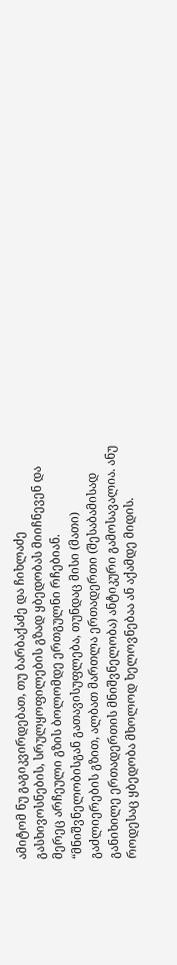ამიტომ ნუ გაგიკვირდებათ, თუ ბარბაქაძე და ჩიხლაძე გასხივოსნების, სრულყოფილების გზად ყბედობას მიიჩნევენ და მერეც არჩეული გზის ბოლომდე ერთგულნი რჩებიან. “მნიშვნელობისგან გათავისუფლება, თუნდაც მისი (მათი) გაძლიერების გზით, ალბათ მართლა ერთადერთი (შესაბამისად განიხილე ერთადერთის მნიშვნელობა) ანტიკური გამოსავალია. ანუ როდესაც ყბედობა მხოლოდ ხელოვნებაა ან აქამდე მიდის.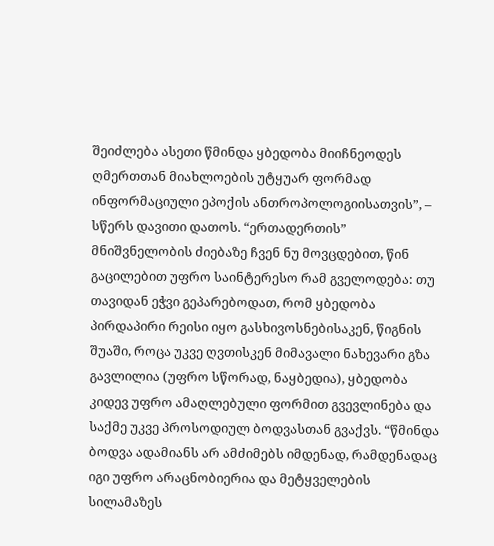შეიძლება ასეთი წმინდა ყბედობა მიიჩნეოდეს ღმერთთან მიახლოების უტყუარ ფორმად ინფორმაციული ეპოქის ანთროპოლოგიისათვის”, – სწერს დავითი დათოს. “ერთადერთის” მნიშვნელობის ძიებაზე ჩვენ ნუ მოვცდებით, წინ გაცილებით უფრო საინტერესო რამ გველოდება: თუ თავიდან ეჭვი გეპარებოდათ, რომ ყბედობა პირდაპირი რეისი იყო გასხივოსნებისაკენ, წიგნის შუაში, როცა უკვე ღვთისკენ მიმავალი ნახევარი გზა გავლილია (უფრო სწორად, ნაყბედია), ყბედობა კიდევ უფრო ამაღლებული ფორმით გვევლინება და საქმე უკვე პროსოდიულ ბოდვასთან გვაქვს. “წმინდა ბოდვა ადამიანს არ ამძიმებს იმდენად, რამდენადაც იგი უფრო არაცნობიერია და მეტყველების სილამაზეს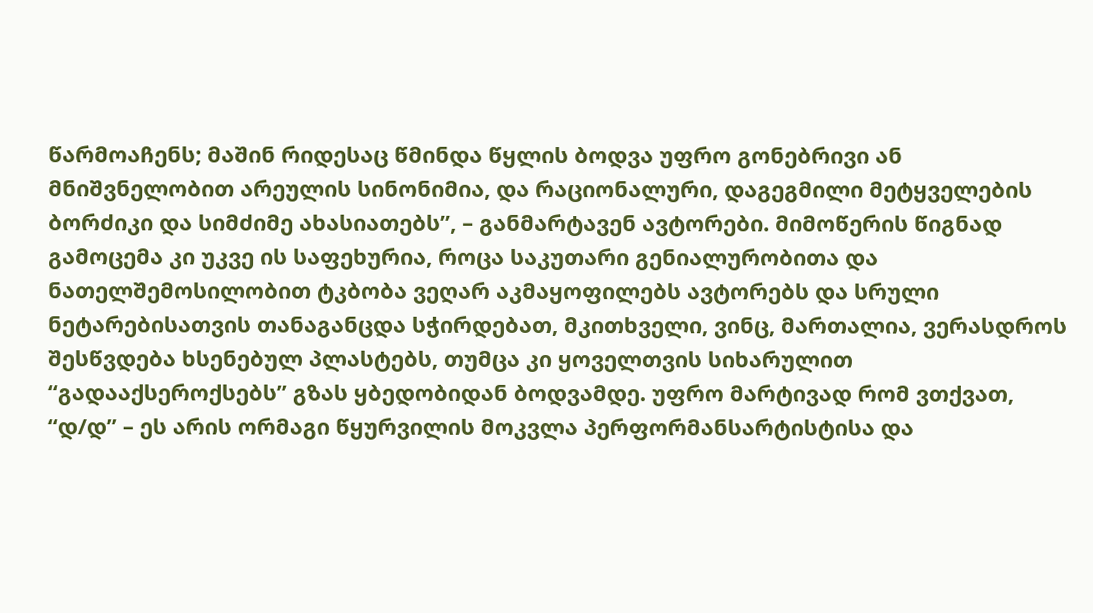წარმოაჩენს; მაშინ რიდესაც წმინდა წყლის ბოდვა უფრო გონებრივი ან მნიშვნელობით არეულის სინონიმია, და რაციონალური, დაგეგმილი მეტყველების ბორძიკი და სიმძიმე ახასიათებს”, – განმარტავენ ავტორები. მიმოწერის წიგნად გამოცემა კი უკვე ის საფეხურია, როცა საკუთარი გენიალურობითა და ნათელშემოსილობით ტკბობა ვეღარ აკმაყოფილებს ავტორებს და სრული ნეტარებისათვის თანაგანცდა სჭირდებათ, მკითხველი, ვინც, მართალია, ვერასდროს შესწვდება ხსენებულ პლასტებს, თუმცა კი ყოველთვის სიხარულით “გადააქსეროქსებს” გზას ყბედობიდან ბოდვამდე. უფრო მარტივად რომ ვთქვათ, “დ/დ” – ეს არის ორმაგი წყურვილის მოკვლა პერფორმანსარტისტისა და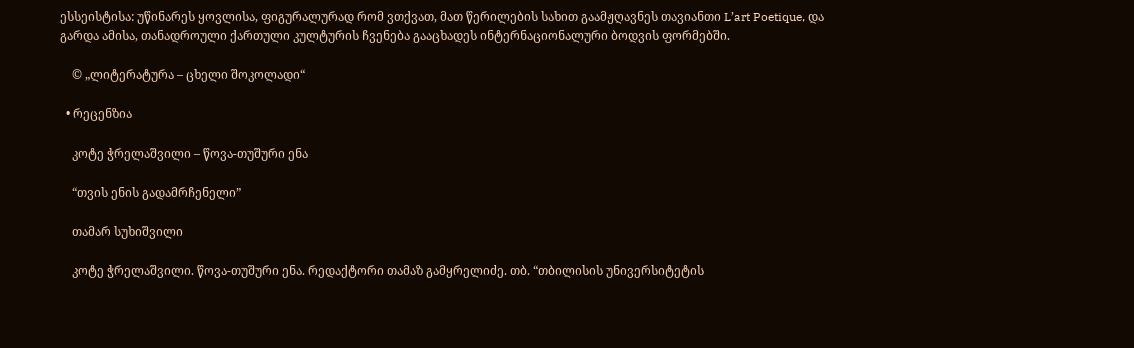ესსეისტისა: უწინარეს ყოვლისა, ფიგურალურად რომ ვთქვათ, მათ წერილების სახით გაამჟღავნეს თავიანთი L’art Poetique, და გარდა ამისა, თანადროული ქართული კულტურის ჩვენება გააცხადეს ინტერნაციონალური ბოდვის ფორმებში.

    © „ლიტერატურა – ცხელი შოკოლადი“

  • რეცენზია

    კოტე ჭრელაშვილი – წოვა-თუშური ენა

    “თვის ენის გადამრჩენელი”

    თამარ სუხიშვილი

    კოტე ჭრელაშვილი. წოვა-თუშური ენა. რედაქტორი თამაზ გამყრელიძე. თბ. “თბილისის უნივერსიტეტის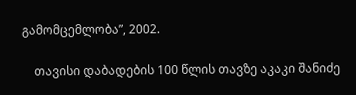გამომცემლობა”, 2002.

    თავისი დაბადების 100 წლის თავზე აკაკი შანიძე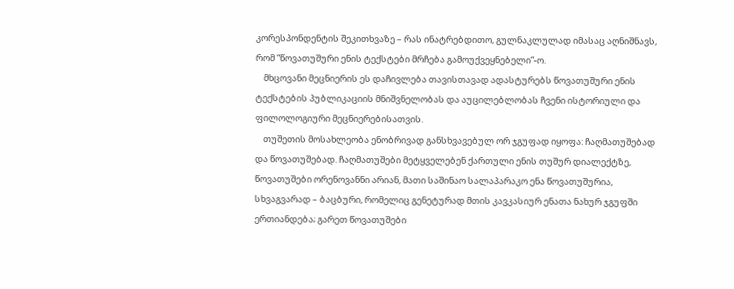კორესპონდენტის შეკითხვაზე – რას ინატრებდითო, გულნაკლულად იმასაც აღნიშნავს, რომ “წოვათუშური ენის ტექსტები მრჩება გამოუქვეყნებელი”-ო.
    მხცოვანი მეცნიერის ეს დაჩივლება თავისთავად ადასტურებს წოვათუშური ენის ტექსტების პუბლიკაციის მნიშვნელობას და აუცილებლობას ჩვენი ისტორიული და ფილოლოგიური მეცნიერებისათვის.
    თუშეთის მოსახლეობა ენობრივად განსხვავებულ ორ ჯგუფად იყოფა: ჩაღმათუშებად და წოვათუშებად. ჩაღმათუშები მეტყველებენ ქართული ენის თუშურ დიალექტზე, წოვათუშები ორენოვანნი არიან, მათი საშინაო სალაპარაკო ენა წოვათუშურია, სხვაგვარად – ბაცბური, რომელიც გენეტურად მთის კავკასიურ ენათა ნახურ ჯგუფში ერთიანდება; გარეთ წოვათუშები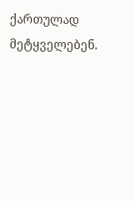ქართულად მეტყველებენ.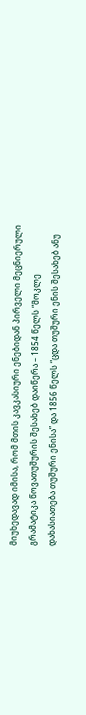მიუხედავად იმისა, რომ მთის კავკასიური ენებიდან პირველი მეცნიერული გრამატიკა წოვათუშურის შესახებ დაიწერა – 1854 წელს “მოკლე დახასიათება თუშური ენისა” და 1856 წელს “ცდა თუშური ენის შესახებ ანუ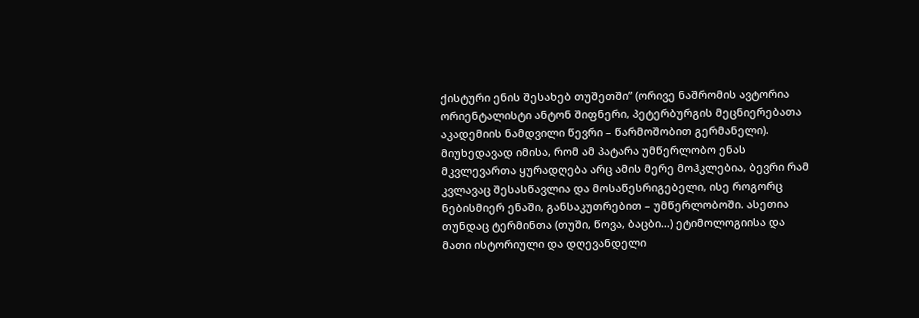ქისტური ენის შესახებ თუშეთში” (ორივე ნაშრომის ავტორია ორიენტალისტი ანტონ შიფნერი, პეტერბურგის მეცნიერებათა აკადემიის ნამდვილი წევრი – წარმოშობით გერმანელი). მიუხედავად იმისა, რომ ამ პატარა უმწერლობო ენას მკვლევართა ყურადღება არც ამის მერე მოჰკლებია, ბევრი რამ კვლავაც შესასწავლია და მოსაწესრიგებელი, ისე როგორც ნებისმიერ ენაში, განსაკუთრებით – უმწერლობოში. ასეთია თუნდაც ტერმინთა (თუში, წოვა, ბაცბი…) ეტიმოლოგიისა და მათი ისტორიული და დღევანდელი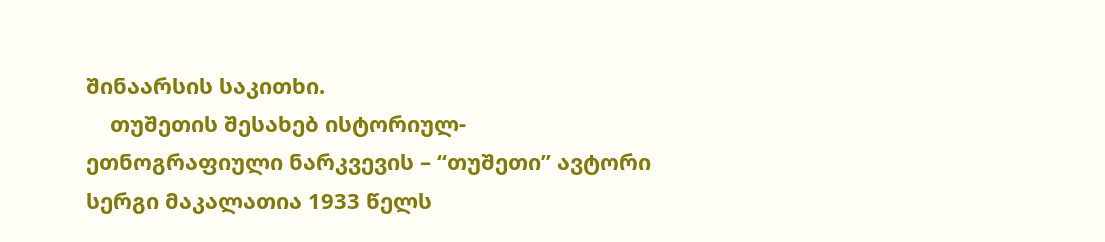შინაარსის საკითხი.
    თუშეთის შესახებ ისტორიულ-ეთნოგრაფიული ნარკვევის – “თუშეთი” ავტორი სერგი მაკალათია 1933 წელს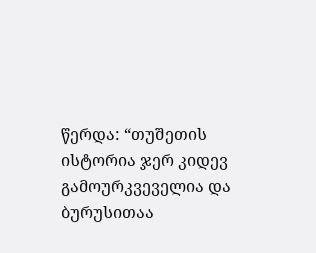წერდა: “თუშეთის ისტორია ჯერ კიდევ გამოურკვეველია და ბურუსითაა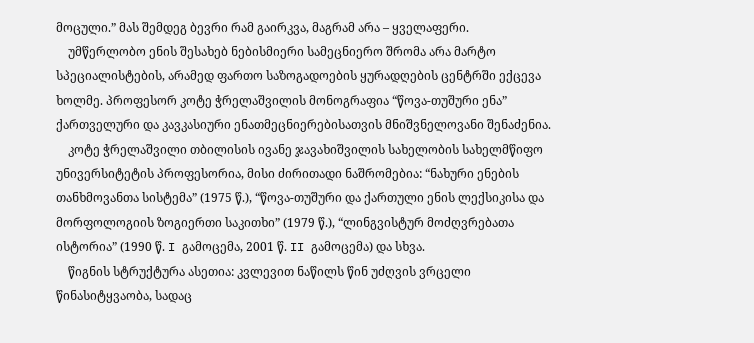მოცული.” მას შემდეგ ბევრი რამ გაირკვა, მაგრამ არა – ყველაფერი.
    უმწერლობო ენის შესახებ ნებისმიერი სამეცნიერო შრომა არა მარტო სპეციალისტების, არამედ ფართო საზოგადოების ყურადღების ცენტრში ექცევა ხოლმე. პროფესორ კოტე ჭრელაშვილის მონოგრაფია “წოვა-თუშური ენა” ქართველური და კავკასიური ენათმეცნიერებისათვის მნიშვნელოვანი შენაძენია.
    კოტე ჭრელაშვილი თბილისის ივანე ჯავახიშვილის სახელობის სახელმწიფო უნივერსიტეტის პროფესორია, მისი ძირითადი ნაშრომებია: “ნახური ენების თანხმოვანთა სისტემა” (1975 წ.), “წოვა-თუშური და ქართული ენის ლექსიკისა და მორფოლოგიის ზოგიერთი საკითხი” (1979 წ.), “ლინგვისტურ მოძღვრებათა ისტორია” (1990 წ. I გამოცემა, 2001 წ. II გამოცემა) და სხვა.
    წიგნის სტრუქტურა ასეთია: კვლევით ნაწილს წინ უძღვის ვრცელი წინასიტყვაობა, სადაც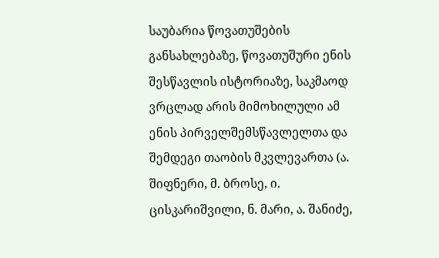საუბარია წოვათუშების განსახლებაზე, წოვათუშური ენის შესწავლის ისტორიაზე, საკმაოდ ვრცლად არის მიმოხილული ამ ენის პირველშემსწავლელთა და შემდეგი თაობის მკვლევართა (ა. შიფნერი, მ. ბროსე, ი. ცისკარიშვილი, ნ. მარი, ა. შანიძე,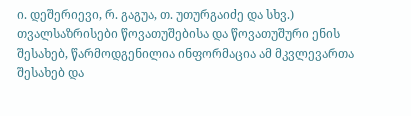ი. დეშერიევი, რ. გაგუა, თ. უთურგაიძე და სხვ.) თვალსაზრისები წოვათუშებისა და წოვათუშური ენის შესახებ, წარმოდგენილია ინფორმაცია ამ მკვლევართა შესახებ და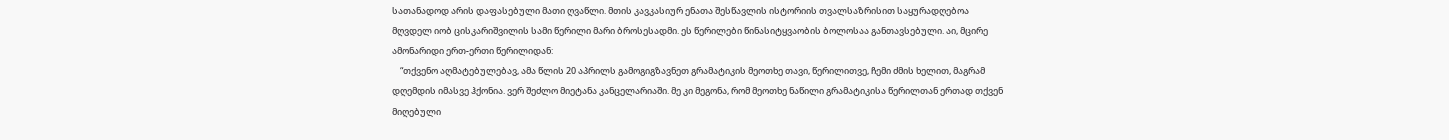სათანადოდ არის დაფასებული მათი ღვაწლი. მთის კავკასიურ ენათა შესწავლის ისტორიის თვალსაზრისით საყურადღებოა მღვდელ იობ ცისკარიშვილის სამი წერილი მარი ბროსესადმი. ეს წერილები წინასიტყვაობის ბოლოსაა განთავსებული. აი, მცირე ამონარიდი ერთ-ერთი წერილიდან:
    “თქვენო აღმატებულებავ, ამა წლის 20 აპრილს გამოგიგზავნეთ გრამატიკის მეოთხე თავი, წერილითვე, ჩემი ძმის ხელით, მაგრამ დღემდის იმასვე ჰქონია. ვერ შეძლო მიეტანა კანცელარიაში. მე კი მეგონა, რომ მეოთხე ნაწილი გრამატიკისა წერილთან ერთად თქვენ მიღებული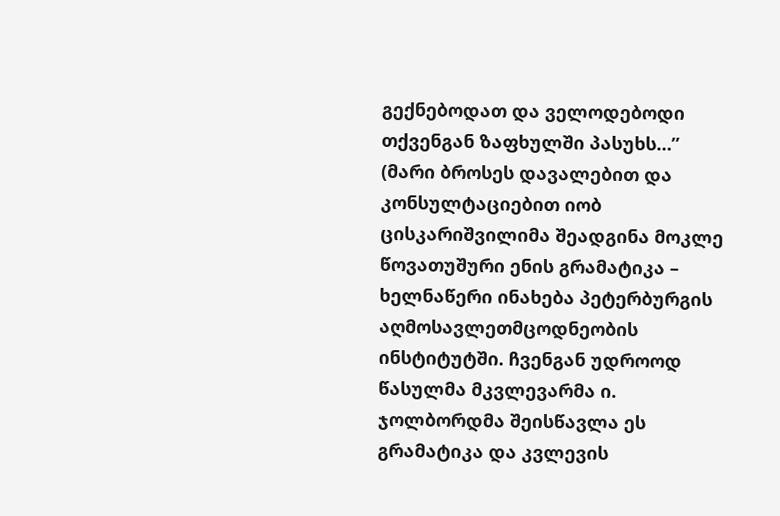გექნებოდათ და ველოდებოდი თქვენგან ზაფხულში პასუხს…” (მარი ბროსეს დავალებით და კონსულტაციებით იობ ცისკარიშვილიმა შეადგინა მოკლე წოვათუშური ენის გრამატიკა – ხელნაწერი ინახება პეტერბურგის აღმოსავლეთმცოდნეობის ინსტიტუტში. ჩვენგან უდროოდ წასულმა მკვლევარმა ი. ჯოლბორდმა შეისწავლა ეს გრამატიკა და კვლევის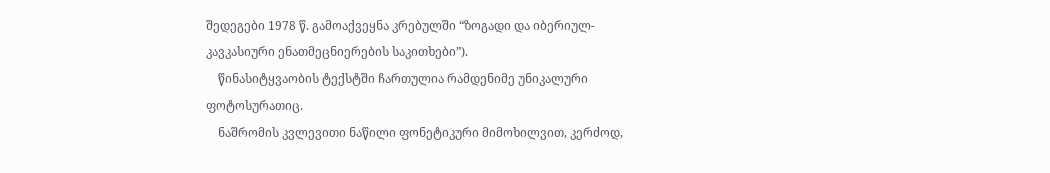შედეგები 1978 წ. გამოაქვეყნა კრებულში “ზოგადი და იბერიულ-კავკასიური ენათმეცნიერების საკითხები”).
    წინასიტყვაობის ტექსტში ჩართულია რამდენიმე უნიკალური ფოტოსურათიც.
    ნაშრომის კვლევითი ნაწილი ფონეტიკური მიმოხილვით, კერძოდ,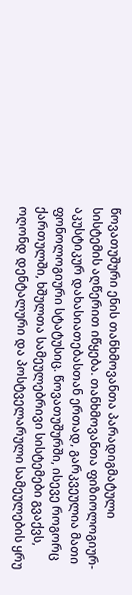წოვათუშური ენის თანხმოვანთა პარადიგმატული სისტემის აღწერით იწყება. თანხმოვანთა ფიზიოლოგიურ-აკუსტიკურ დახასიათებასთან ერთად, გარკვეულია მათი ფონოლოგიური სტატუსიც. წოვათუშურში, ისევე როგორც ქართულში, ხშულთა სამეულებრივი სისტემები გვაქვს, ოღონდ დენტალური და პოსტველარული სამეულების ყრუ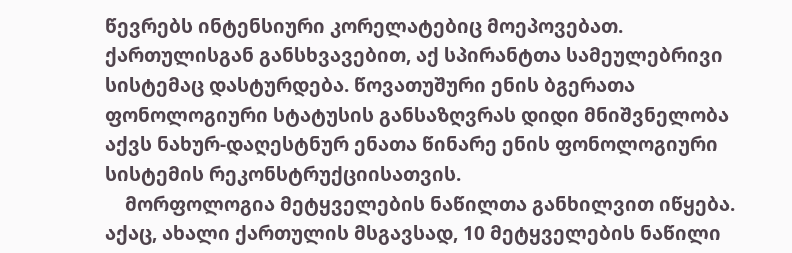წევრებს ინტენსიური კორელატებიც მოეპოვებათ. ქართულისგან განსხვავებით, აქ სპირანტთა სამეულებრივი სისტემაც დასტურდება. წოვათუშური ენის ბგერათა ფონოლოგიური სტატუსის განსაზღვრას დიდი მნიშვნელობა აქვს ნახურ-დაღესტნურ ენათა წინარე ენის ფონოლოგიური სისტემის რეკონსტრუქციისათვის.
    მორფოლოგია მეტყველების ნაწილთა განხილვით იწყება. აქაც, ახალი ქართულის მსგავსად, 10 მეტყველების ნაწილი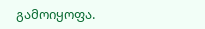გამოიყოფა.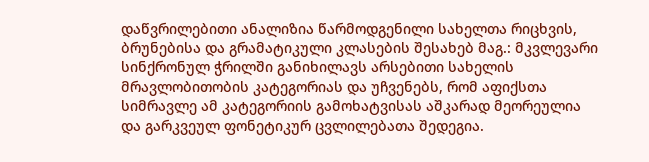დაწვრილებითი ანალიზია წარმოდგენილი სახელთა რიცხვის, ბრუნებისა და გრამატიკული კლასების შესახებ მაგ.: მკვლევარი სინქრონულ ჭრილში განიხილავს არსებითი სახელის მრავლობითობის კატეგორიას და უჩვენებს, რომ აფიქსთა სიმრავლე ამ კატეგორიის გამოხატვისას აშკარად მეორეულია და გარკვეულ ფონეტიკურ ცვლილებათა შედეგია.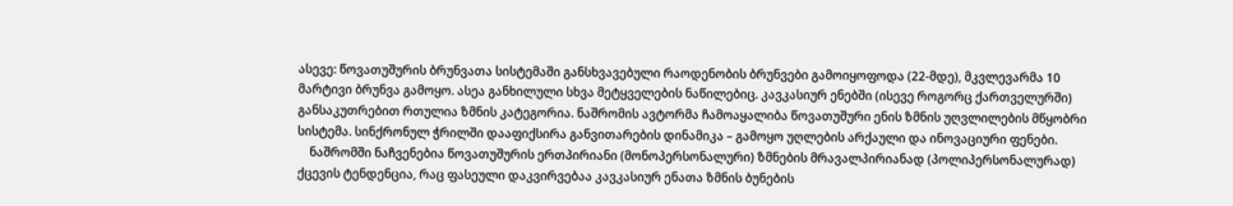ასევე: წოვათუშურის ბრუნვათა სისტემაში განსხვავებული რაოდენობის ბრუნვები გამოიყოფოდა (22-მდე), მკვლევარმა 10 მარტივი ბრუნვა გამოყო. ასეა განხილული სხვა მეტყველების ნაწილებიც. კავკასიურ ენებში (ისევე როგორც ქართველურში) განსაკუთრებით რთულია ზმნის კატეგორია. ნაშრომის ავტორმა ჩამოაყალიბა წოვათუშური ენის ზმნის უღვლილების მწყობრი სისტემა. სინქრონულ ჭრილში დააფიქსირა განვითარების დინამიკა – გამოყო უღლების არქაული და ინოვაციური ფენები.
    ნაშრომში ნაჩვენებია წოვათუშურის ერთპირიანი (მონოპერსონალური) ზმნების მრავალპირიანად (პოლიპერსონალურად) ქცევის ტენდენცია, რაც ფასეული დაკვირვებაა კავკასიურ ენათა ზმნის ბუნების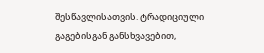შესწავლისათვის. ტრადიციული გაგებისგან განსხვავებით,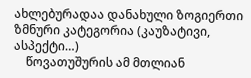ახლებურადაა დანახული ზოგიერთი ზმნური კატეგორია (კაუზატივი, ასპექტი…)
    წოვათუშურის ამ მთლიან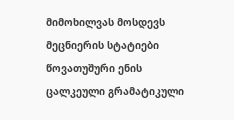მიმოხილვას მოსდევს მეცნიერის სტატიები წოვათუშური ენის ცალკეული გრამატიკული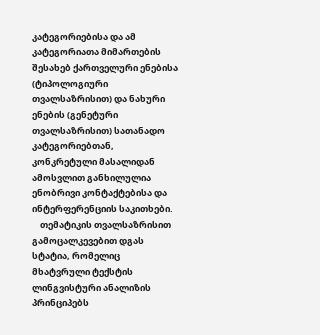კატეგორიებისა და ამ კატეგორიათა მიმართების შესახებ ქართველური ენებისა (ტიპოლოგიური თვალსაზრისით) და ნახური ენების (გენეტური თვალსაზრისით) სათანადო კატეგორიებთან, კონკრეტული მასალიდან ამოსვლით განხილულია ენობრივი კონტაქტებისა და ინტერფერენციის საკითხები.
    თემატიკის თვალსაზრისით გამოცალკევებით დგას სტატია, რომელიც მხატვრული ტექსტის ლინგვისტური ანალიზის პრინციპებს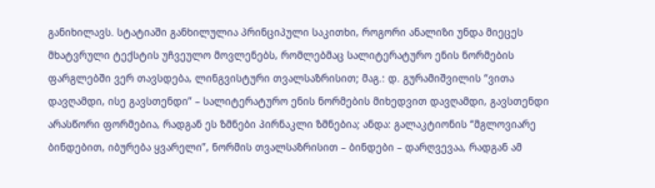განიხილავს. სტატიაში განხილულია პრინციპული საკითხი, როგორი ანალიზი უნდა მიეცეს მხატვრული ტექსტის უჩვეულო მოვლენებს, რომლებმაც სალიტერატურო ენის ნორმების ფარგლებში ვერ თავსდება, ლინგვისტური თვალსაზრისით; მაგ.: დ. გურამიშვილის “ვითა დავღამდი, ისე გავსთენდი” – სალიტერატურო ენის ნორმების მიხედვით დავღამდი, გავსთენდი არასწორი ფორმებია, რადგან ეს ზმნები პირნაკლი ზმნებია; ანდა: გალაკტიონის “მგლოვიარე ბინდებით, იბურება ყვარელი”, ნორმის თვალსაზრისით – ბინდები – დარღვევაა, რადგან ამ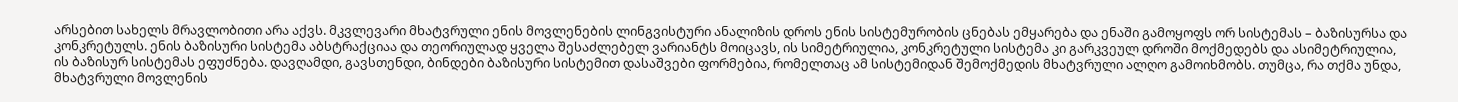არსებით სახელს მრავლობითი არა აქვს. მკვლევარი მხატვრული ენის მოვლენების ლინგვისტური ანალიზის დროს ენის სისტემურობის ცნებას ემყარება და ენაში გამოყოფს ორ სისტემას – ბაზისურსა და კონკრეტულს. ენის ბაზისური სისტემა აბსტრაქციაა და თეორიულად ყველა შესაძლებელ ვარიანტს მოიცავს, ის სიმეტრიულია, კონკრეტული სისტემა კი გარკვეულ დროში მოქმედებს და ასიმეტრიულია, ის ბაზისურ სისტემას ეფუძნება. დავღამდი, გავსთენდი, ბინდები ბაზისური სისტემით დასაშვები ფორმებია, რომელთაც ამ სისტემიდან შემოქმედის მხატვრული ალღო გამოიხმობს. თუმცა, რა თქმა უნდა, მხატვრული მოვლენის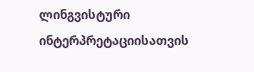ლინგვისტური ინტერპრეტაციისათვის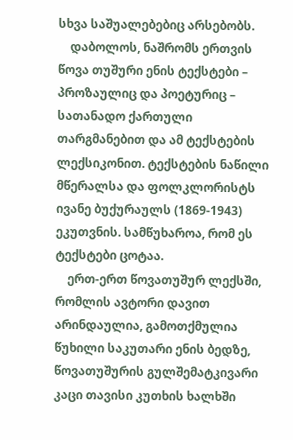სხვა საშუალებებიც არსებობს.
    დაბოლოს, ნაშრომს ერთვის წოვა თუშური ენის ტექსტები – პროზაულიც და პოეტურიც – სათანადო ქართული თარგმანებით და ამ ტექსტების ლექსიკონით. ტექსტების ნაწილი მწერალსა და ფოლკლორისტს ივანე ბუქურაულს (1869-1943) ეკუთვნის. სამწუხაროა, რომ ეს ტექსტები ცოტაა.
    ერთ-ერთ წოვათუშურ ლექსში, რომლის ავტორი დავით არინდაულია, გამოთქმულია წუხილი საკუთარი ენის ბედზე, წოვათუშურის გულშემატკივარი კაცი თავისი კუთხის ხალხში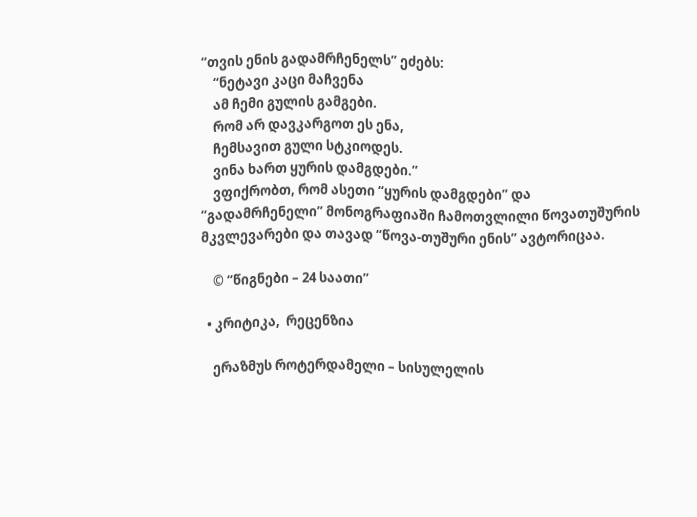“თვის ენის გადამრჩენელს” ეძებს:
    “ნეტავი კაცი მაჩვენა
    ამ ჩემი გულის გამგები.
    რომ არ დავკარგოთ ეს ენა,
    ჩემსავით გული სტკიოდეს.
    ვინა ხართ ყურის დამგდები.”
    ვფიქრობთ, რომ ასეთი “ყურის დამგდები” და “გადამრჩენელი” მონოგრაფიაში ჩამოთვლილი წოვათუშურის მკვლევარები და თავად “წოვა-თუშური ენის” ავტორიცაა.

    © “წიგნები – 24 საათი”

  • კრიტიკა,  რეცენზია

    ერაზმუს როტერდამელი – სისულელის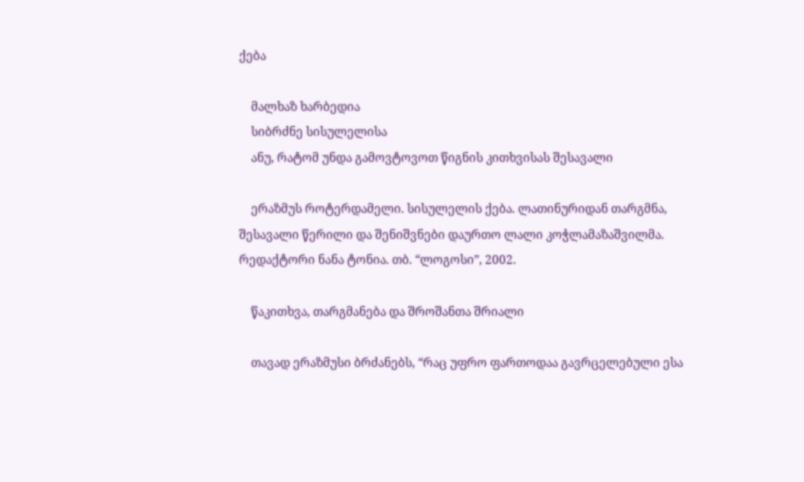ქება

    მალხაზ ხარბედია
    სიბრძნე სისულელისა
    ანუ, რატომ უნდა გამოვტოვოთ წიგნის კითხვისას შესავალი

    ერაზმუს როტერდამელი. სისულელის ქება. ლათინურიდან თარგმნა, შესავალი წერილი და შენიშვნები დაურთო ლალი კოჭლამაზაშვილმა. რედაქტორი ნანა ტონია. თბ. “ლოგოსი”, 2002.

    წაკითხვა, თარგმანება და შროშანთა შრიალი

    თავად ერაზმუსი ბრძანებს, “რაც უფრო ფართოდაა გავრცელებული ესა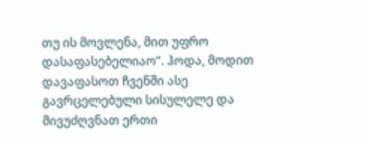თუ ის მოვლენა, მით უფრო დასაფასებელიაო”. ჰოდა, მოდით დავაფასოთ ჩვენში ასე გავრცელებული სისულელე და მივუძღვნათ ერთი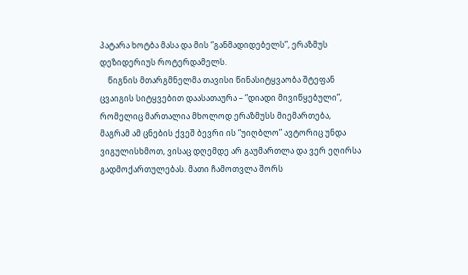პატარა ხოტბა მასა და მის “განმადიდებელს”, ერაზმუს დეზიდერიუს როტერდამელს.
    წიგნის მთარგმნელმა თავისი წინასიტყვაობა შტეფან ცვაიგის სიტყვებით დაასათაურა – “დიადი მივიწყებული”, რომელიც მართალია მხოლოდ ერაზმუსს მიემართება, მაგრამ ამ ცნების ქვეშ ბევრი ის “უიღბლო” ავტორიც უნდა ვიგულისხმოთ, ვისაც დღემდე არ გაუმართლა და ვერ ეღირსა გადმოქართულებას. მათი ჩამოთვლა შორს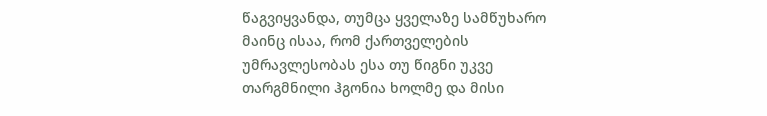წაგვიყვანდა, თუმცა ყველაზე სამწუხარო მაინც ისაა, რომ ქართველების უმრავლესობას ესა თუ წიგნი უკვე თარგმნილი ჰგონია ხოლმე და მისი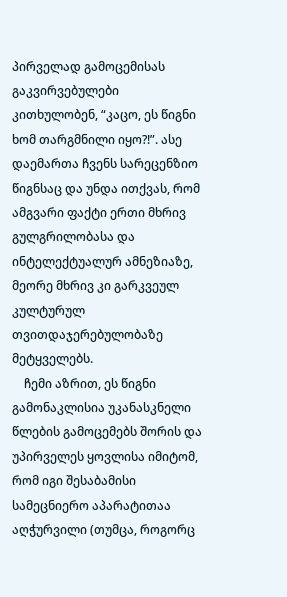პირველად გამოცემისას გაკვირვებულები კითხულობენ, “კაცო, ეს წიგნი ხომ თარგმნილი იყო?!”. ასე დაემართა ჩვენს სარეცენზიო წიგნსაც და უნდა ითქვას, რომ ამგვარი ფაქტი ერთი მხრივ გულგრილობასა და ინტელექტუალურ ამნეზიაზე, მეორე მხრივ კი გარკვეულ კულტურულ თვითდაჯერებულობაზე მეტყველებს.
    ჩემი აზრით, ეს წიგნი გამონაკლისია უკანასკნელი წლების გამოცემებს შორის და უპირველეს ყოვლისა იმიტომ, რომ იგი შესაბამისი სამეცნიერო აპარატითაა აღჭურვილი (თუმცა, როგორც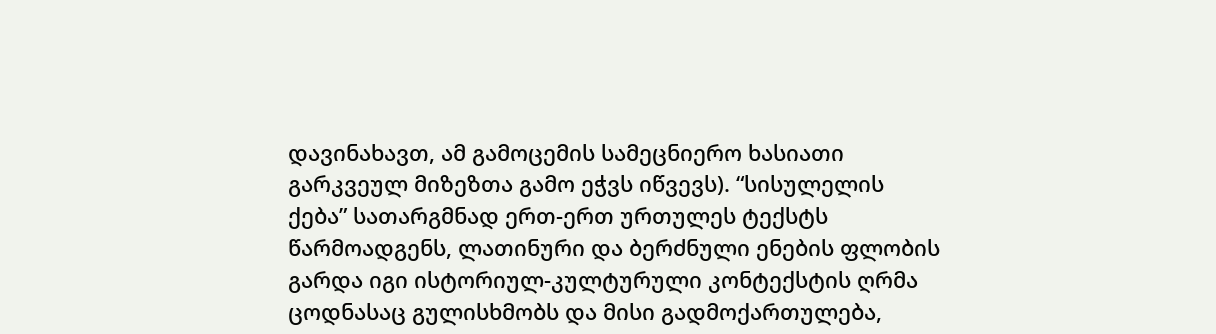დავინახავთ, ამ გამოცემის სამეცნიერო ხასიათი გარკვეულ მიზეზთა გამო ეჭვს იწვევს). “სისულელის ქება” სათარგმნად ერთ-ერთ ურთულეს ტექსტს წარმოადგენს, ლათინური და ბერძნული ენების ფლობის გარდა იგი ისტორიულ-კულტურული კონტექსტის ღრმა ცოდნასაც გულისხმობს და მისი გადმოქართულება,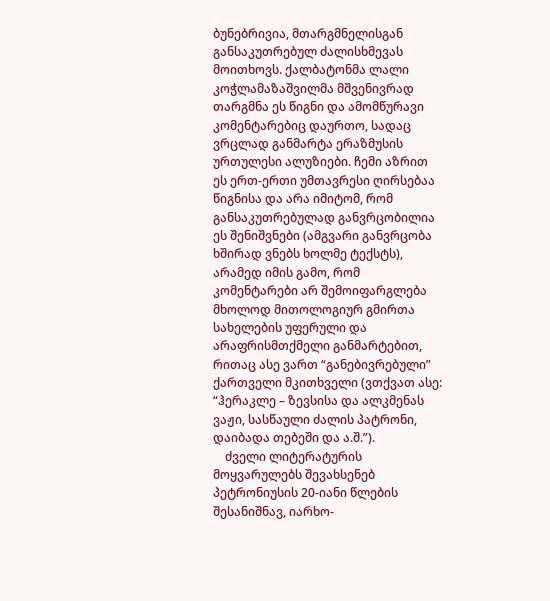ბუნებრივია, მთარგმნელისგან განსაკუთრებულ ძალისხმევას მოითხოვს. ქალბატონმა ლალი კოჭლამაზაშვილმა მშვენივრად თარგმნა ეს წიგნი და ამომწურავი კომენტარებიც დაურთო, სადაც ვრცლად განმარტა ერაზმუსის ურთულესი ალუზიები. ჩემი აზრით ეს ერთ-ერთი უმთავრესი ღირსებაა წიგნისა და არა იმიტომ, რომ განსაკუთრებულად განვრცობილია ეს შენიშვნები (ამგვარი განვრცობა ხშირად ვნებს ხოლმე ტექსტს), არამედ იმის გამო, რომ კომენტარები არ შემოიფარგლება მხოლოდ მითოლოგიურ გმირთა სახელების უფერული და არაფრისმთქმელი განმარტებით, რითაც ასე ვართ “განებივრებული” ქართველი მკითხველი (ვთქვათ ასე: “ჰერაკლე – ზევსისა და ალკმენას ვაჟი, სასწაული ძალის პატრონი, დაიბადა თებეში და ა.შ.”).
    ძველი ლიტერატურის მოყვარულებს შევახსენებ პეტრონიუსის 20-იანი წლების შესანიშნავ, იარხო-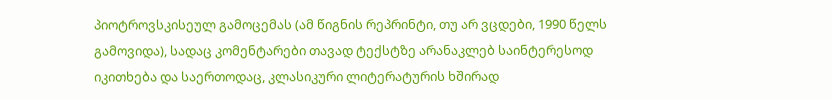პიოტროვსკისეულ გამოცემას (ამ წიგნის რეპრინტი, თუ არ ვცდები, 1990 წელს გამოვიდა), სადაც კომენტარები თავად ტექსტზე არანაკლებ საინტერესოდ იკითხება და საერთოდაც, კლასიკური ლიტერატურის ხშირად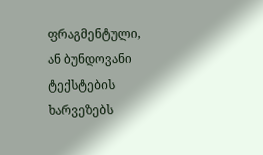ფრაგმენტული, ან ბუნდოვანი ტექსტების ხარვეზებს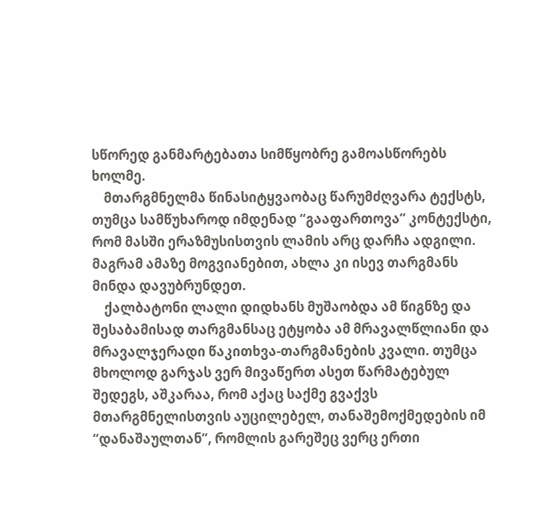სწორედ განმარტებათა სიმწყობრე გამოასწორებს ხოლმე.
    მთარგმნელმა წინასიტყვაობაც წარუმძღვარა ტექსტს, თუმცა სამწუხაროდ იმდენად “გააფართოვა” კონტექსტი, რომ მასში ერაზმუსისთვის ლამის არც დარჩა ადგილი. მაგრამ ამაზე მოგვიანებით, ახლა კი ისევ თარგმანს მინდა დავუბრუნდეთ.
    ქალბატონი ლალი დიდხანს მუშაობდა ამ წიგნზე და შესაბამისად თარგმანსაც ეტყობა ამ მრავალწლიანი და მრავალჯერადი წაკითხვა-თარგმანების კვალი. თუმცა მხოლოდ გარჯას ვერ მივაწერთ ასეთ წარმატებულ შედეგს, აშკარაა, რომ აქაც საქმე გვაქვს მთარგმნელისთვის აუცილებელ, თანაშემოქმედების იმ “დანაშაულთან”, რომლის გარეშეც ვერც ერთი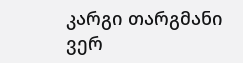კარგი თარგმანი ვერ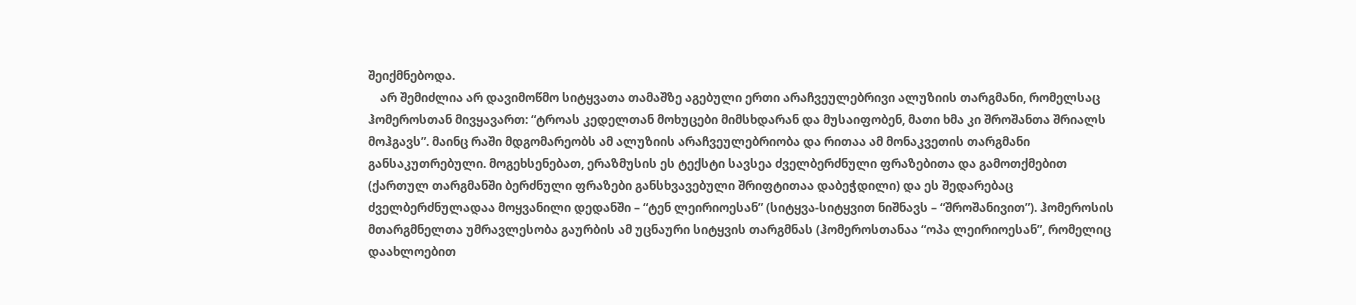შეიქმნებოდა.
    არ შემიძლია არ დავიმოწმო სიტყვათა თამაშზე აგებული ერთი არაჩვეულებრივი ალუზიის თარგმანი, რომელსაც ჰომეროსთან მივყავართ: “ტროას კედელთან მოხუცები მიმსხდარან და მუსაიფობენ, მათი ხმა კი შროშანთა შრიალს მოჰგავს”. მაინც რაში მდგომარეობს ამ ალუზიის არაჩვეულებრიობა და რითაა ამ მონაკვეთის თარგმანი განსაკუთრებული. მოგეხსენებათ, ერაზმუსის ეს ტექსტი სავსეა ძველბერძნული ფრაზებითა და გამოთქმებით (ქართულ თარგმანში ბერძნული ფრაზები განსხვავებული შრიფტითაა დაბეჭდილი) და ეს შედარებაც ძველბერძნულადაა მოყვანილი დედანში – “ტენ ლეირიოესან” (სიტყვა-სიტყვით ნიშნავს – “შროშანივით”). ჰომეროსის მთარგმნელთა უმრავლესობა გაურბის ამ უცნაური სიტყვის თარგმნას (ჰომეროსთანაა “ოპა ლეირიოესან”, რომელიც დაახლოებით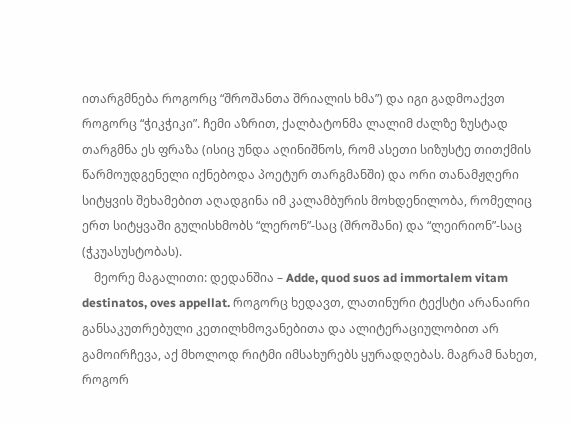ითარგმნება როგორც “შროშანთა შრიალის ხმა”) და იგი გადმოაქვთ როგორც “ჭიკჭიკი”. ჩემი აზრით, ქალბატონმა ლალიმ ძალზე ზუსტად თარგმნა ეს ფრაზა (ისიც უნდა აღინიშნოს, რომ ასეთი სიზუსტე თითქმის წარმოუდგენელი იქნებოდა პოეტურ თარგმანში) და ორი თანამჟღერი სიტყვის შეხამებით აღადგინა იმ კალამბურის მოხდენილობა, რომელიც ერთ სიტყვაში გულისხმობს “ლერონ”-საც (შროშანი) და “ლეირიონ”-საც (ჭკუასუსტობას).
    მეორე მაგალითი: დედანშია – Adde, quod suos ad immortalem vitam destinatos, oves appellat. როგორც ხედავთ, ლათინური ტექსტი არანაირი განსაკუთრებული კეთილხმოვანებითა და ალიტერაციულობით არ გამოირჩევა, აქ მხოლოდ რიტმი იმსახურებს ყურადღებას. მაგრამ ნახეთ, როგორ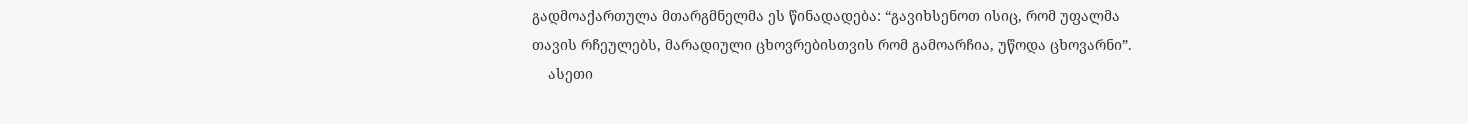გადმოაქართულა მთარგმნელმა ეს წინადადება: “გავიხსენოთ ისიც, რომ უფალმა თავის რჩეულებს, მარადიული ცხოვრებისთვის რომ გამოარჩია, უწოდა ცხოვარნი”.
    ასეთი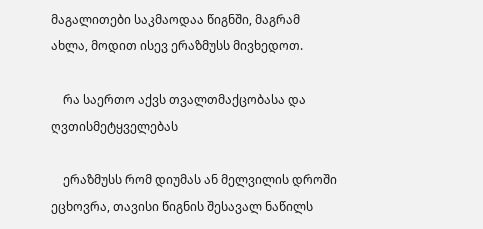მაგალითები საკმაოდაა წიგნში, მაგრამ ახლა, მოდით ისევ ერაზმუსს მივხედოთ.

    რა საერთო აქვს თვალთმაქცობასა და ღვთისმეტყველებას

    ერაზმუსს რომ დიუმას ან მელვილის დროში ეცხოვრა, თავისი წიგნის შესავალ ნაწილს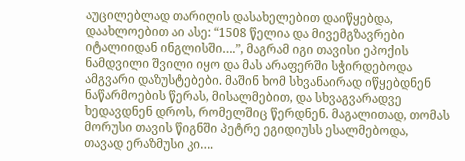აუცილებლად თარიღის დასახელებით დაიწყებდა, დაახლოებით აი ასე: “1508 წელია და მივემგზავრები იტალიიდან ინგლისში….”, მაგრამ იგი თავისი ეპოქის ნამდვილი შვილი იყო და მას არაფერში სჭირდებოდა ამგვარი დაზუსტებები. მაშინ ხომ სხვანაირად იწყებდნენ ნაწარმოების წერას, მისალმებით, და სხვაგვარადვე ხედავდნენ დროს, რომელშიც წერდნენ. მაგალითად, თომას მორუსი თავის წიგნში პეტრე ეგიდიუსს ესალმებოდა, თავად ერაზმუსი კი….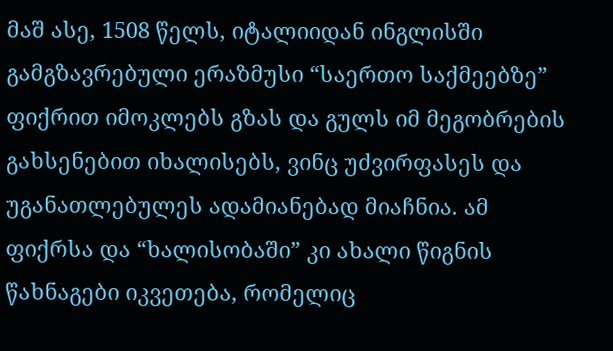მაშ ასე, 1508 წელს, იტალიიდან ინგლისში გამგზავრებული ერაზმუსი “საერთო საქმეებზე” ფიქრით იმოკლებს გზას და გულს იმ მეგობრების გახსენებით იხალისებს, ვინც უძვირფასეს და უგანათლებულეს ადამიანებად მიაჩნია. ამ ფიქრსა და “ხალისობაში” კი ახალი წიგნის წახნაგები იკვეთება, რომელიც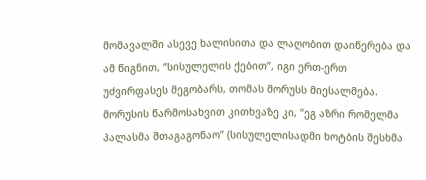მომავალში ასევე ხალისითა და ლაღობით დაიწერება და ამ წიგნით, “სისულელის ქებით”, იგი ერთ-ერთ უძვირფასეს მეგობარს, თომას მორუსს მიესალმება. მორუსის წარმოსახვით კითხვაზე კი, “ეგ აზრი რომელმა პალასმა შთაგაგონაო” (სისულელისადმი ხოტბის შესხმა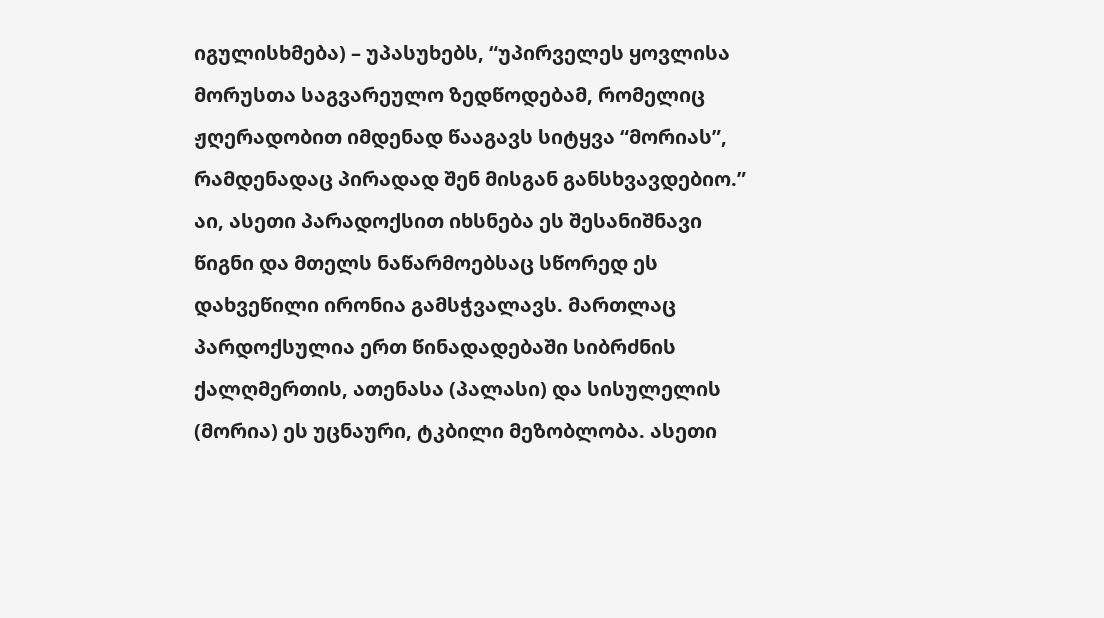იგულისხმება) – უპასუხებს, “უპირველეს ყოვლისა მორუსთა საგვარეულო ზედწოდებამ, რომელიც ჟღერადობით იმდენად წააგავს სიტყვა “მორიას”, რამდენადაც პირადად შენ მისგან განსხვავდებიო.” აი, ასეთი პარადოქსით იხსნება ეს შესანიშნავი წიგნი და მთელს ნაწარმოებსაც სწორედ ეს დახვეწილი ირონია გამსჭვალავს. მართლაც პარდოქსულია ერთ წინადადებაში სიბრძნის ქალღმერთის, ათენასა (პალასი) და სისულელის (მორია) ეს უცნაური, ტკბილი მეზობლობა. ასეთი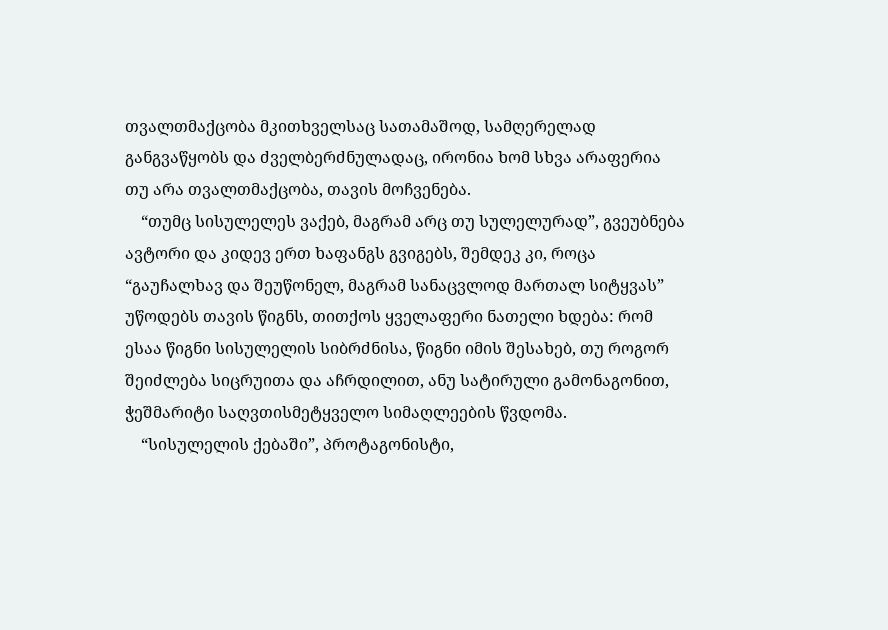თვალთმაქცობა მკითხველსაც სათამაშოდ, სამღერელად განგვაწყობს და ძველბერძნულადაც, ირონია ხომ სხვა არაფერია თუ არა თვალთმაქცობა, თავის მოჩვენება.
    “თუმც სისულელეს ვაქებ, მაგრამ არც თუ სულელურად”, გვეუბნება ავტორი და კიდევ ერთ ხაფანგს გვიგებს, შემდეკ კი, როცა “გაუჩალხავ და შეუწონელ, მაგრამ სანაცვლოდ მართალ სიტყვას” უწოდებს თავის წიგნს, თითქოს ყველაფერი ნათელი ხდება: რომ ესაა წიგნი სისულელის სიბრძნისა, წიგნი იმის შესახებ, თუ როგორ შეიძლება სიცრუითა და აჩრდილით, ანუ სატირული გამონაგონით, ჭეშმარიტი საღვთისმეტყველო სიმაღლეების წვდომა.
    “სისულელის ქებაში”, პროტაგონისტი,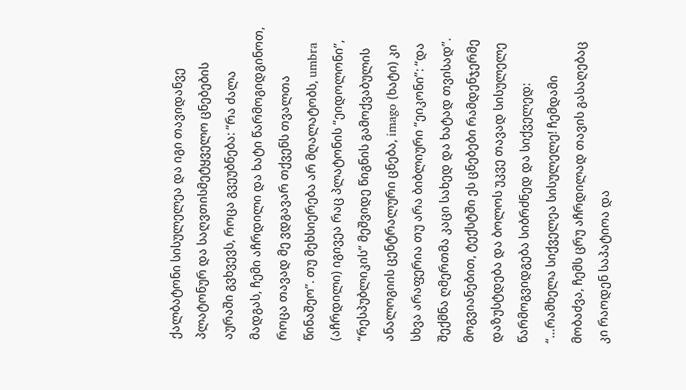ქალბატონი სისულელეა და იგი თავიდანვე პლატონურ და საღვთისმეტყველო ცნებების აურაში გვხვევს, როცა გვეუბნება: “რა ძალა მადგას, ჩემი აჩრდილი და ხატი წარმოგიდგინოთ, როცა თავად მე ვდგავარ თქვენს თვალთა წინაშეო”. თუ მეხსიერება არ მღალატობს, umbra (აჩრდილი) იგივეა რაც პლატონის “ეიდოლონი”, “რესპუბლიკის” მეშვიდე წიგნის გამოქვაბულის ანალოგიის ცენტრალური ცნება, imago (ხატი) კი სხვა არაფერია თუ არა ბიბლიური “ეიკონი”: “და შექმნა ღმერთმა კაცი სახედ და ხატად თვისად”. მოგვიანებით, ტექსტში ეს ცნებები რამდენჯერმე დაზუსტდება და ბოლოს უკვე თავად სისულელე წარმოგვიდგება სიბრძნედ და სიქველედ: “…რამხელა სიქველეა სისულელე! ჩემდამი მობაძვა, ჩემს ცრუ აჩრდილად თავის გასაღებაც კი რაოდენ საპატიოა და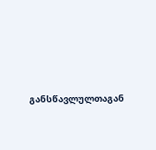განსწავლულთაგან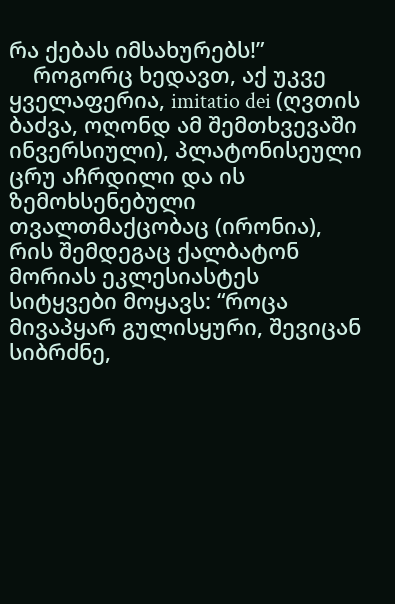რა ქებას იმსახურებს!”
    როგორც ხედავთ, აქ უკვე ყველაფერია, imitatio dei (ღვთის ბაძვა, ოღონდ ამ შემთხვევაში ინვერსიული), პლატონისეული ცრუ აჩრდილი და ის ზემოხსენებული თვალთმაქცობაც (ირონია), რის შემდეგაც ქალბატონ მორიას ეკლესიასტეს სიტყვები მოყავს: “როცა მივაპყარ გულისყური, შევიცან სიბრძნე,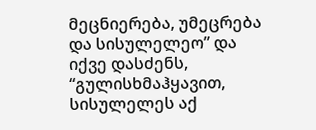მეცნიერება, უმეცრება და სისულელეო” და იქვე დასძენს, “გულისხმაჰყავით, სისულელეს აქ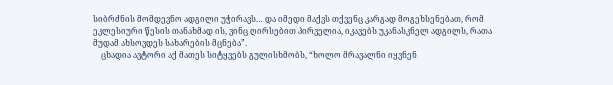სიბრძნის მომდევნო ადგილი უჭირავს… და იმედი მაქვს თქვენც კარგად მოგეხსენებათ, რომ ეკლესიური წესის თანახმად ის, ვინც ღირსებით პირველია, იკავებს უკანასკნელ ადგილს, რათა მუდამ ახსოვდეს სახარების მცნება”.
    ცხადია ავტორი აქ მათეს სიტყვებს გულისხმობს, “ხოლო მრავალნი იყვნენ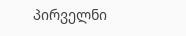პირველნი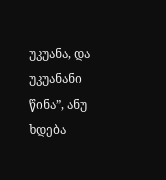უკუანა, და უკუანანი წინა”, ანუ ხდება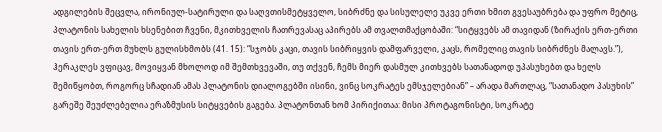ადგილების შეცვლა, ირონიულ-სატირული და საღვთისმეტყველო, სიბრძნე და სისულელე უკვე ერთი ხმით გვესაუბრება და უფრო მეტიც, პლატონის სახელის ხსენებით ჩვენი, მკითხველის ჩათრევასაც აპირებს ამ თვალთმაქცობაში: “სიტყვებს ამ თავიდან (ზირაქის ერთ-ერთი თავის ერთ-ერთ მუხლს გულისხმობს (41. 15): “სჯობს კაცი, თავის სიბრიყვის დამფარველი, კაცს, რომელიც თავის სიბრძნეს მალავს.”), ჰერაკლეს ვფიცავ, მოვიყვან მხოლოდ იმ შემთხვევაში, თუ თქვენ, ჩემს მიერ დასმულ კითხვებს სათანადოდ უპასუხებთ და ხელს შემიწყობთ, როგორც სჩადიან ამას პლატონის დიალოგებში ისინი, ვინც სოკრატეს ემსჯელებიან” – არადა მართლაც, “სათანადო პასუხის” გარეშე შეუძლებელია ერაზმუსის სიტყვების გაგება. პლატონთან ხომ პირიქითაა: მისი პროტაგონისტი, სოკრატე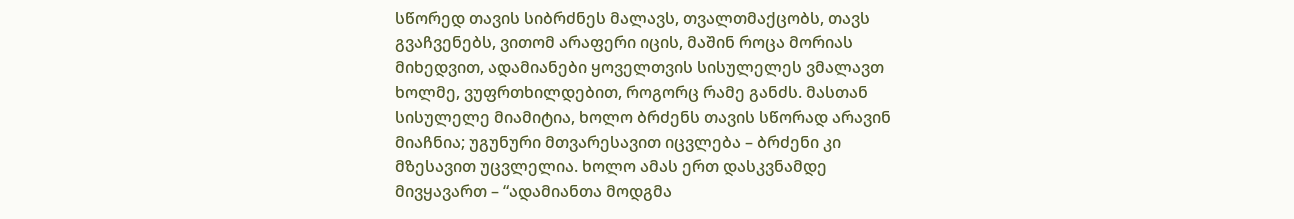სწორედ თავის სიბრძნეს მალავს, თვალთმაქცობს, თავს გვაჩვენებს, ვითომ არაფერი იცის, მაშინ როცა მორიას მიხედვით, ადამიანები ყოველთვის სისულელეს ვმალავთ ხოლმე, ვუფრთხილდებით, როგორც რამე განძს. მასთან სისულელე მიამიტია, ხოლო ბრძენს თავის სწორად არავინ მიაჩნია; უგუნური მთვარესავით იცვლება – ბრძენი კი მზესავით უცვლელია. ხოლო ამას ერთ დასკვნამდე მივყავართ – “ადამიანთა მოდგმა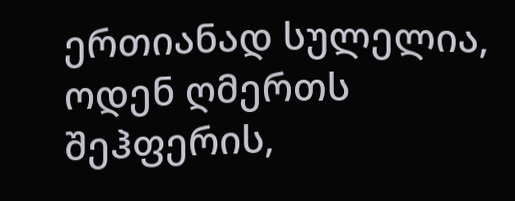ერთიანად სულელია, ოდენ ღმერთს შეჰფერის,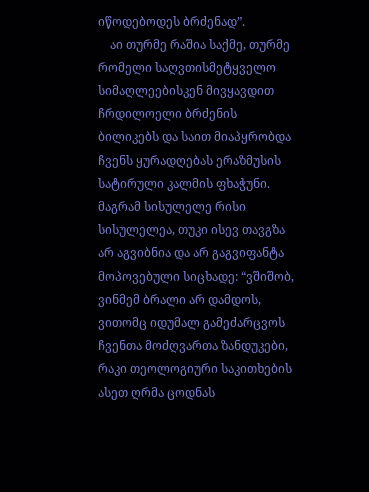იწოდებოდეს ბრძენად”.
    აი თურმე რაშია საქმე, თურმე რომელი საღვთისმეტყველო სიმაღლეებისკენ მივყავდით ჩრდილოელი ბრძენის ბილიკებს და საით მიაპყრობდა ჩვენს ყურადღებას ერაზმუსის სატირული კალმის ფხაჭუნი. მაგრამ სისულელე რისი სისულელეა, თუკი ისევ თავგზა არ აგვიბნია და არ გაგვიფანტა მოპოვებული სიცხადე: “ვშიშობ, ვინმემ ბრალი არ დამდოს, ვითომც იდუმალ გამეძარცვოს ჩვენთა მოძღვართა ზანდუკები, რაკი თეოლოგიური საკითხების ასეთ ღრმა ცოდნას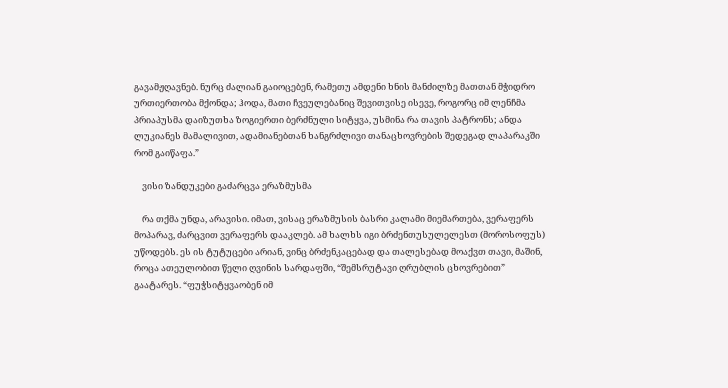გავამჟღავნებ. ნურც ძალიან გაიოცებენ, რამეთუ ამდენი ხნის მანძილზე მათთან მჭიდრო ურთიერთობა მქონდა; ჰოდა, მათი ჩვეულებანიც შევითვისე ისევე, როგორც იმ ლენჩმა პრიაპუსმა დაიზუთხა ზოგიერთი ბერძნული სიტყვა, უსმინა რა თავის პატრონს; ანდა ლუკიანეს მამალივით, ადამიანებთან ხანგრძლივი თანაცხოვრების შედეგად ლაპარაკში რომ გაიწაფა.”

    ვისი ზანდუკები გაძარცვა ერაზმუსმა

    რა თქმა უნდა, არავისი. იმათ, ვისაც ერაზმუსის ბასრი კალამი მიემართება, ვერაფერს მოპარავ, ძარცვით ვერაფერს დააკლებ. ამ ხალხს იგი ბრძენთუსულელესთ (მოროსოფუს) უწოდებს. ეს ის ტუტუცები არიან, ვინც ბრძენკაცებად და თალესებად მოაქვთ თავი, მაშინ, როცა ათეულობით წელი ღვინის სარდაფში, “შემსრუტავი ღრუბლის ცხოვრებით” გაატარეს. “ფუჭსიტყვაობენ იმ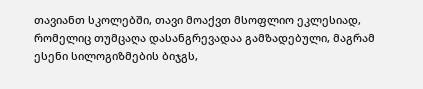თავიანთ სკოლებში, თავი მოაქვთ მსოფლიო ეკლესიად, რომელიც თუმცაღა დასანგრევადაა გამზადებული, მაგრამ ესენი სილოგიზმების ბიჯგს,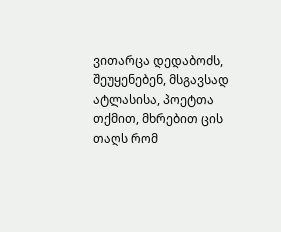ვითარცა დედაბოძს, შეუყენებენ, მსგავსად ატლასისა, პოეტთა თქმით, მხრებით ცის თაღს რომ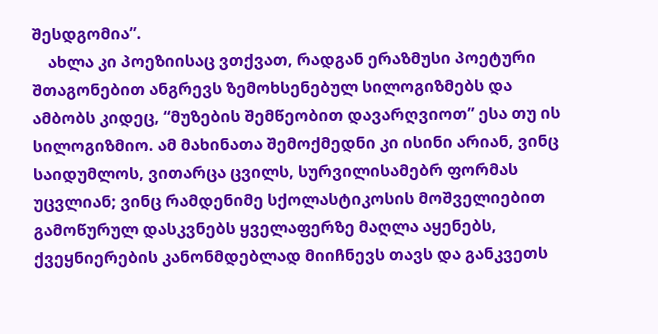შესდგომია”.
    ახლა კი პოეზიისაც ვთქვათ, რადგან ერაზმუსი პოეტური შთაგონებით ანგრევს ზემოხსენებულ სილოგიზმებს და ამბობს კიდეც, “მუზების შემწეობით დავარღვიოთ” ესა თუ ის სილოგიზმიო. ამ მახინათა შემოქმედნი კი ისინი არიან, ვინც საიდუმლოს, ვითარცა ცვილს, სურვილისამებრ ფორმას უცვლიან; ვინც რამდენიმე სქოლასტიკოსის მოშველიებით გამოწურულ დასკვნებს ყველაფერზე მაღლა აყენებს, ქვეყნიერების კანონმდებლად მიიჩნევს თავს და განკვეთს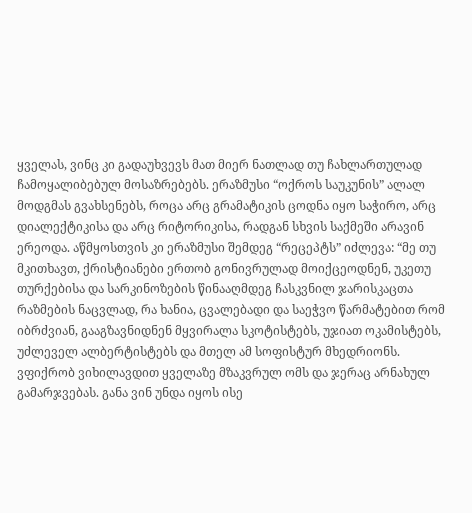ყველას, ვინც კი გადაუხვევს მათ მიერ ნათლად თუ ჩახლართულად ჩამოყალიბებულ მოსაზრებებს. ერაზმუსი “ოქროს საუკუნის” ალალ მოდგმას გვახსენებს, როცა არც გრამატიკის ცოდნა იყო საჭირო, არც დიალექტიკისა და არც რიტორიკისა, რადგან სხვის საქმეში არავინ ერეოდა. აწმყოსთვის კი ერაზმუსი შემდეგ “რეცეპტს” იძლევა: “მე თუ მკითხავთ, ქრისტიანები ერთობ გონივრულად მოიქცეოდნენ, უკეთუ თურქებისა და სარკინოზების წინააღმდეგ ჩასკვნილ ჯარისკაცთა რაზმების ნაცვლად, რა ხანია, ცვალებადი და საეჭვო წარმატებით რომ იბრძვიან, გააგზავნიდნენ მყვირალა სკოტისტებს, უჯიათ ოკამისტებს, უძლეველ ალბერტისტებს და მთელ ამ სოფისტურ მხედრიონს. ვფიქრობ ვიხილავდით ყველაზე მზაკვრულ ომს და ჯერაც არნახულ გამარჯვებას. განა ვინ უნდა იყოს ისე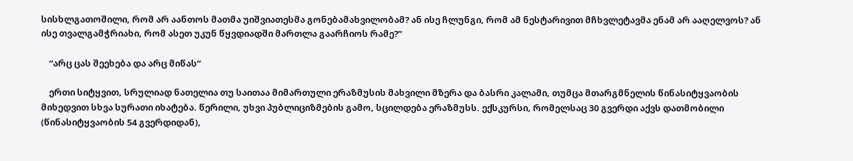სისხლგათოშილი, რომ არ აანთოს მათმა უიშვიათესმა გონებამახვილობამ? ან ისე ჩლუნგი, რომ ამ ნესტარივით მჩხვლეტავმა ენამ არ ააღელვოს? ან ისე თვალგამჭრიახი, რომ ასეთ უკუნ წყვდიადში მართლა გაარჩიოს რამე?”

    “არც ცას შეეხება და არც მიწას”

    ერთი სიტყვით, სრულიად ნათელია თუ საითაა მიმართული ერაზმუსის მახვილი მზერა და ბასრი კალამი, თუმცა მთარგმნელის წინასიტყვაობის მიხედვით სხვა სურათი იხატება. წერილი, უხვი პუბლიციზმების გამო, სცილდება ერაზმუსს. ექსკურსი, რომელსაც 30 გვერდი აქვს დათმობილი (წინასიტყვაობის 54 გვერდიდან),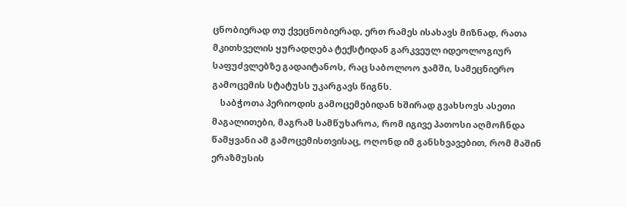ცნობიერად თუ ქვეცნობიერად, ერთ რამეს ისახავს მიზნად, რათა მკითხველის ყურადღება ტექსტიდან გარკვეულ იდეოლოგიურ საფუძვლებზე გადაიტანოს, რაც საბოლოო ჯამში, სამეცნიერო გამოცემის სტატუსს უკარგავს წიგნს.
    საბჭოთა პერიოდის გამოცემებიდან ხშირად გვახსოვს ასეთი მაგალითები, მაგრამ სამწუხაროა, რომ იგივე პათოსი აღმოჩნდა წამყვანი ამ გამოცემისთვისაც, ოღონდ იმ განსხვავებით, რომ მაშინ ერაზმუსის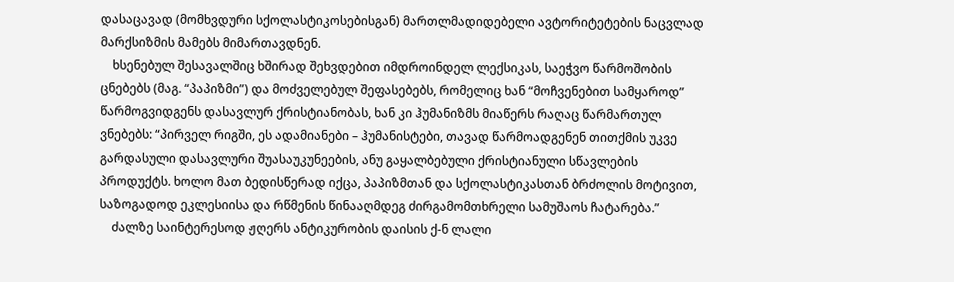დასაცავად (მომხვდური სქოლასტიკოსებისგან) მართლმადიდებელი ავტორიტეტების ნაცვლად მარქსიზმის მამებს მიმართავდნენ.
    ხსენებულ შესავალშიც ხშირად შეხვდებით იმდროინდელ ლექსიკას, საეჭვო წარმოშობის ცნებებს (მაგ. “პაპიზმი”) და მოძველებულ შეფასებებს, რომელიც ხან “მოჩვენებით სამყაროდ” წარმოგვიდგენს დასავლურ ქრისტიანობას, ხან კი ჰუმანიზმს მიაწერს რაღაც წარმართულ ვნებებს: “პირველ რიგში, ეს ადამიანები – ჰუმანისტები, თავად წარმოადგენენ თითქმის უკვე გარდასული დასავლური შუასაუკუნეების, ანუ გაყალბებული ქრისტიანული სწავლების პროდუქტს. ხოლო მათ ბედისწერად იქცა, პაპიზმთან და სქოლასტიკასთან ბრძოლის მოტივით, საზოგადოდ ეკლესიისა და რწმენის წინააღმდეგ ძირგამომთხრელი სამუშაოს ჩატარება.”
    ძალზე საინტერესოდ ჟღერს ანტიკურობის დაისის ქ-ნ ლალი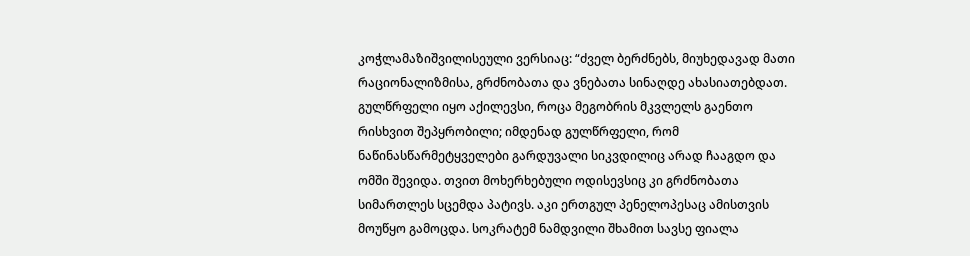კოჭლამაზიშვილისეული ვერსიაც: “ძველ ბერძნებს, მიუხედავად მათი რაციონალიზმისა, გრძნობათა და ვნებათა სინაღდე ახასიათებდათ. გულწრფელი იყო აქილევსი, როცა მეგობრის მკვლელს გაენთო რისხვით შეპყრობილი; იმდენად გულწრფელი, რომ ნაწინასწარმეტყველები გარდუვალი სიკვდილიც არად ჩააგდო და ომში შევიდა. თვით მოხერხებული ოდისევსიც კი გრძნობათა სიმართლეს სცემდა პატივს. აკი ერთგულ პენელოპესაც ამისთვის მოუწყო გამოცდა. სოკრატემ ნამდვილი შხამით სავსე ფიალა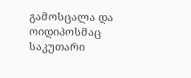გამოსცალა და ოიდიპოსმაც საკუთარი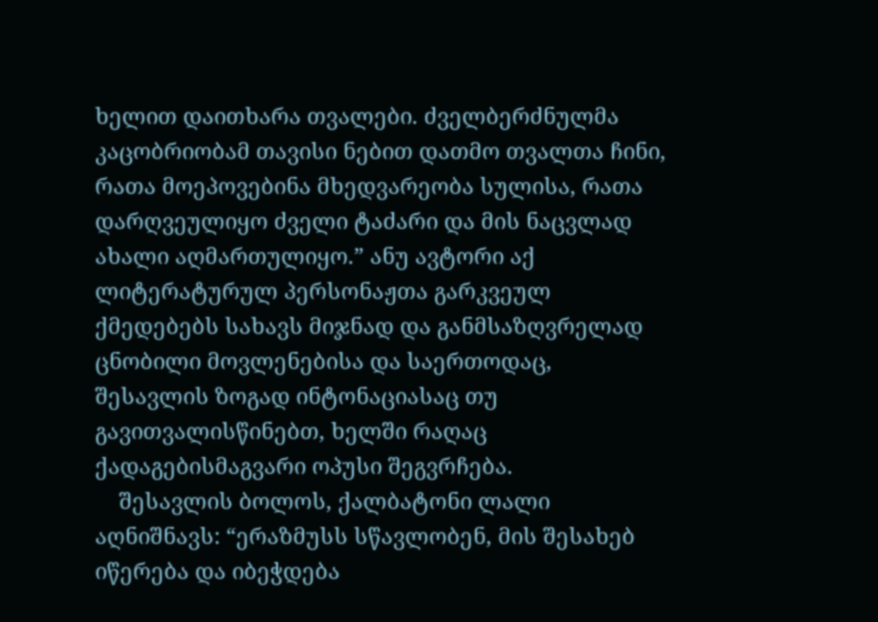ხელით დაითხარა თვალები. ძველბერძნულმა კაცობრიობამ თავისი ნებით დათმო თვალთა ჩინი, რათა მოეპოვებინა მხედვარეობა სულისა, რათა დარღვეულიყო ძველი ტაძარი და მის ნაცვლად ახალი აღმართულიყო.” ანუ ავტორი აქ ლიტერატურულ პერსონაჟთა გარკვეულ ქმედებებს სახავს მიჯნად და განმსაზღვრელად ცნობილი მოვლენებისა და საერთოდაც, შესავლის ზოგად ინტონაციასაც თუ გავითვალისწინებთ, ხელში რაღაც ქადაგებისმაგვარი ოპუსი შეგვრჩება.
    შესავლის ბოლოს, ქალბატონი ლალი აღნიშნავს: “ერაზმუსს სწავლობენ, მის შესახებ იწერება და იბეჭდება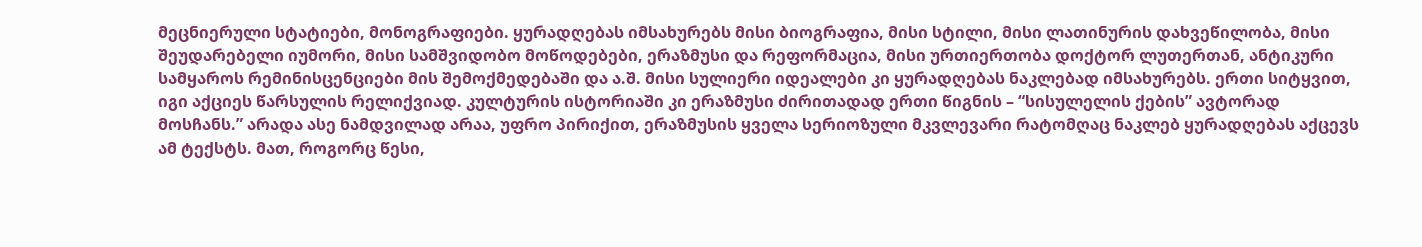მეცნიერული სტატიები, მონოგრაფიები. ყურადღებას იმსახურებს მისი ბიოგრაფია, მისი სტილი, მისი ლათინურის დახვეწილობა, მისი შეუდარებელი იუმორი, მისი სამშვიდობო მოწოდებები, ერაზმუსი და რეფორმაცია, მისი ურთიერთობა დოქტორ ლუთერთან, ანტიკური სამყაროს რემინისცენციები მის შემოქმედებაში და ა.შ. მისი სულიერი იდეალები კი ყურადღებას ნაკლებად იმსახურებს. ერთი სიტყვით, იგი აქციეს წარსულის რელიქვიად. კულტურის ისტორიაში კი ერაზმუსი ძირითადად ერთი წიგნის – “სისულელის ქების” ავტორად მოსჩანს.” არადა ასე ნამდვილად არაა, უფრო პირიქით, ერაზმუსის ყველა სერიოზული მკვლევარი რატომღაც ნაკლებ ყურადღებას აქცევს ამ ტექსტს. მათ, როგორც წესი,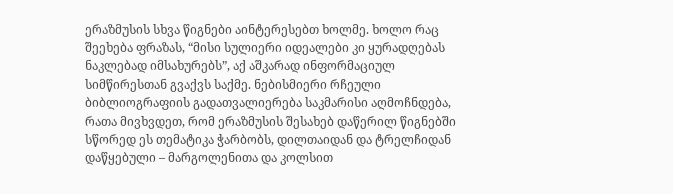ერაზმუსის სხვა წიგნები აინტერესებთ ხოლმე. ხოლო რაც შეეხება ფრაზას, “მისი სულიერი იდეალები კი ყურადღებას ნაკლებად იმსახურებს”, აქ აშკარად ინფორმაციულ სიმწირესთან გვაქვს საქმე. ნებისმიერი რჩეული ბიბლიოგრაფიის გადათვალიერება საკმარისი აღმოჩნდება, რათა მივხვდეთ, რომ ერაზმუსის შესახებ დაწერილ წიგნებში სწორედ ეს თემატიკა ჭარბობს, დილთაიდან და ტრელჩიდან დაწყებული – მარგოლენითა და კოლსით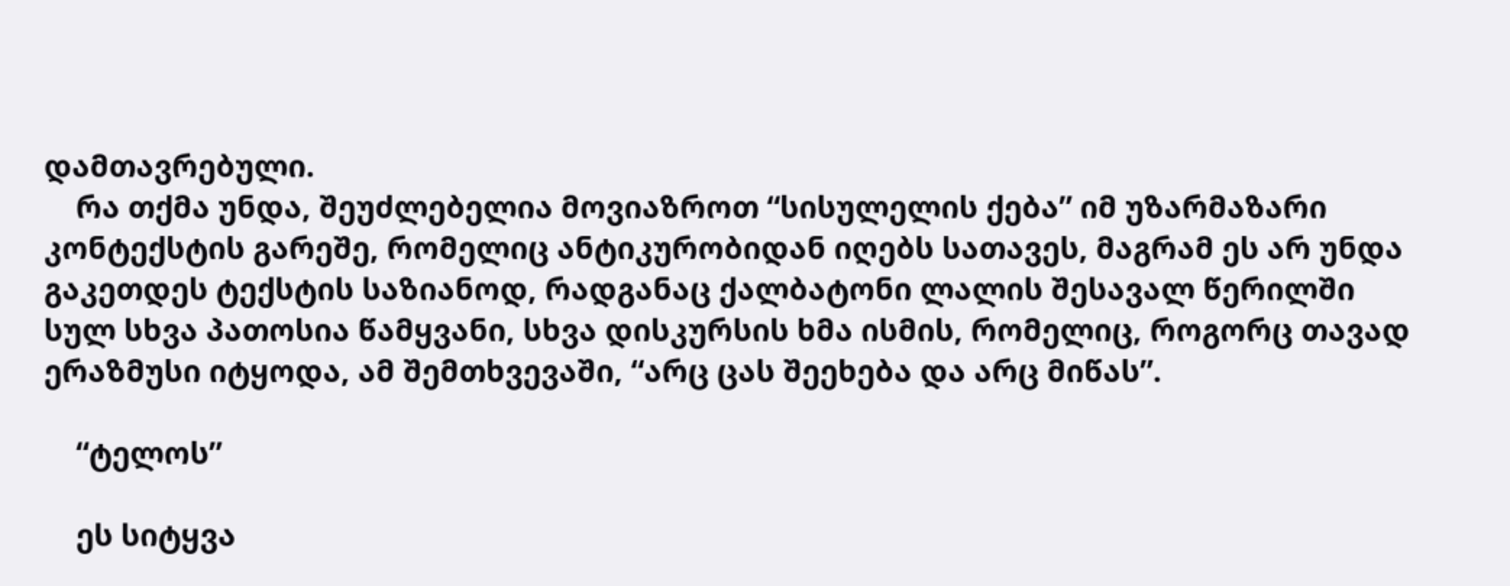დამთავრებული.
    რა თქმა უნდა, შეუძლებელია მოვიაზროთ “სისულელის ქება” იმ უზარმაზარი კონტექსტის გარეშე, რომელიც ანტიკურობიდან იღებს სათავეს, მაგრამ ეს არ უნდა გაკეთდეს ტექსტის საზიანოდ, რადგანაც ქალბატონი ლალის შესავალ წერილში სულ სხვა პათოსია წამყვანი, სხვა დისკურსის ხმა ისმის, რომელიც, როგორც თავად ერაზმუსი იტყოდა, ამ შემთხვევაში, “არც ცას შეეხება და არც მიწას”.

    “ტელოს”

    ეს სიტყვა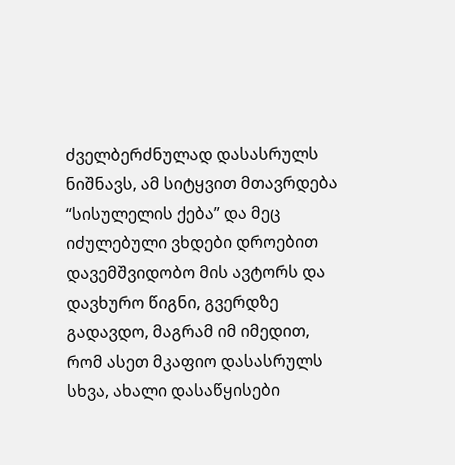ძველბერძნულად დასასრულს ნიშნავს, ამ სიტყვით მთავრდება “სისულელის ქება” და მეც იძულებული ვხდები დროებით დავემშვიდობო მის ავტორს და დავხურო წიგნი, გვერდზე გადავდო, მაგრამ იმ იმედით, რომ ასეთ მკაფიო დასასრულს სხვა, ახალი დასაწყისები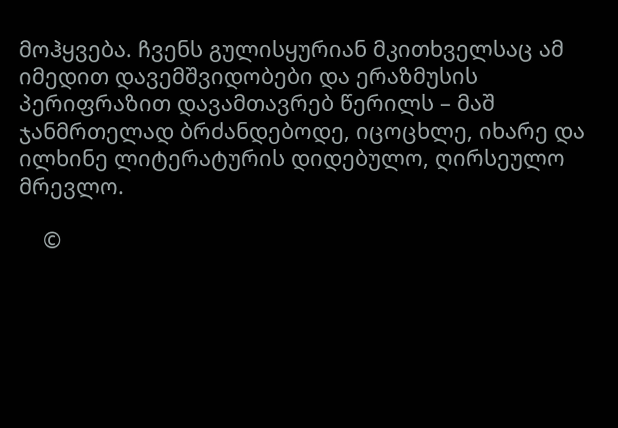მოჰყვება. ჩვენს გულისყურიან მკითხველსაც ამ იმედით დავემშვიდობები და ერაზმუსის პერიფრაზით დავამთავრებ წერილს – მაშ ჯანმრთელად ბრძანდებოდე, იცოცხლე, იხარე და ილხინე ლიტერატურის დიდებულო, ღირსეულო მრევლო.

    ©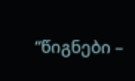“წიგნები –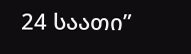24 საათი”